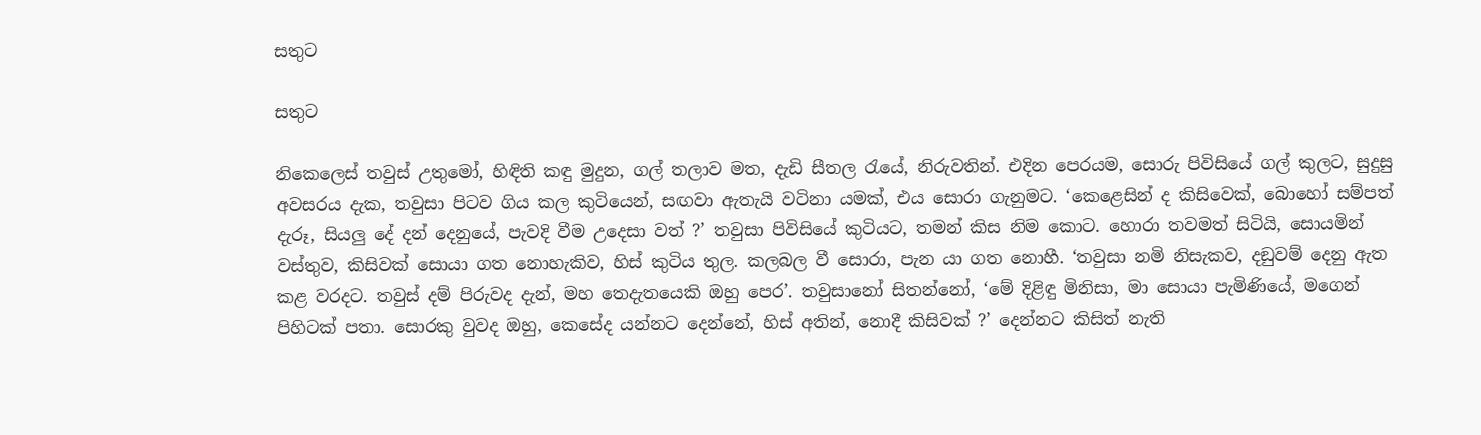සතුට

සතුට

නිකෙලෙස් තවුස් උතුමෝ, හිඳිති කඳු මුදුන, ගල් තලාව මත, දැඩි සීතල රැයේ, නිරුවතින්. එදින පෙරයම, සොරු පිවිසියේ ගල් කුලට, සුදුසු අවසරය දැක, තවුසා පිටව ගිය කල කුටියෙන්, සඟවා ඇතැයි වටිනා යමක්, එය සොරා ගැනුමට. ‘කෙළෙසින් ද කිසිවෙක්, බොහෝ සම්පත් දැරූ, සියලු දේ දන් දෙනුයේ, පැවදි වීම උදෙසා වත් ?’ තවුසා පිවිසියේ කුටියට, තමන් කිස නිම කොට. හොරා තවමත් සිටියි, සොයමින් වස්තුව, කිසිවක් සොයා ගත නොහැකිව, හිස් කුටිය තුල. කලබල වී සොරා, පැන යා ගත නොහී. ‘තවුසා නමි නිසැකව, දඞුවම් දෙනු ඇත කළ වරදට. තවුස් දම් පිරුවද දැන්, මහ තෙදැතයෙකි ඔහු පෙර’. තවුසානෝ සිතන්නෝ, ‘මේ දිළිඳු මිනිසා, මා සොයා පැමිණියේ, මගෙන් පිහිටක් පතා. සොරකු වුවද ඔහු, කෙසේද යන්නට දෙන්නේ, හිස් අතින්, නොදී කිසිවක් ?’ දෙන්නට කිසිත් නැති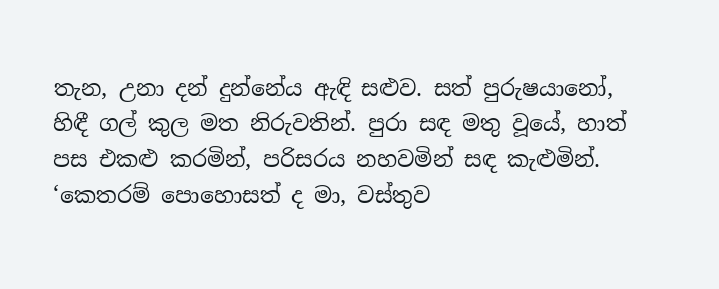තැන, උනා දන් දුන්නේය ඇඳි සළුව. සත් පුරුෂයානෝ, හිඳී ගල් කුල මත නිරුවතින්. පුරා සඳ මතු වූයේ, හාත් පස එකළු කරමින්, පරිසරය නහවමින් සඳ කැළුමින්. ‘කෙතරම් පොහොසත් ද මා, වස්තුව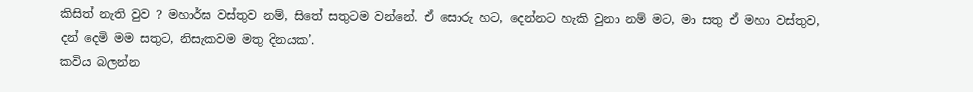කිසිත් නැති වුව ? මහාර්ඝ වස්තුව නම්, සිතේ සතුටම වන්නේ. ඒ සොරු හට, දෙන්නට හැකි වුනා නම් මට, මා සතු ඒ මහා වස්තුව, දන් දෙමි මම සතුට, නිසැකවම මතු දිනයක’.
කවිය බලන්න